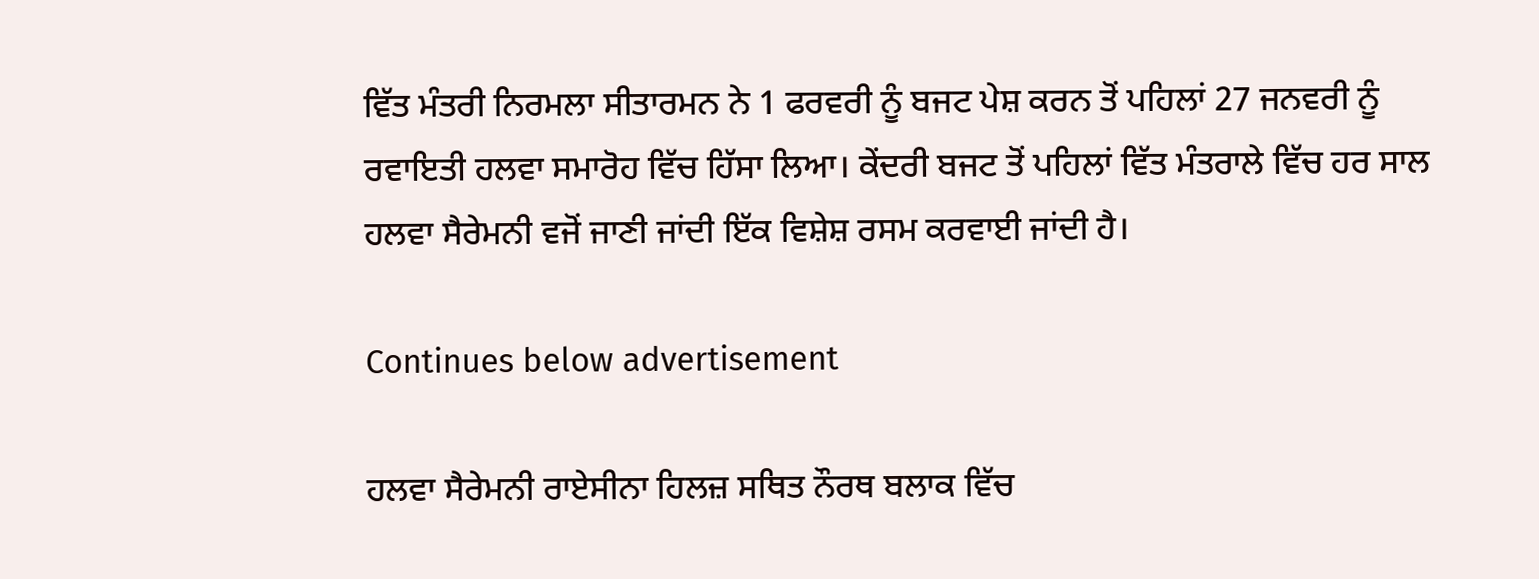ਵਿੱਤ ਮੰਤਰੀ ਨਿਰਮਲਾ ਸੀਤਾਰਮਨ ਨੇ 1 ਫਰਵਰੀ ਨੂੰ ਬਜਟ ਪੇਸ਼ ਕਰਨ ਤੋਂ ਪਹਿਲਾਂ 27 ਜਨਵਰੀ ਨੂੰ ਰਵਾਇਤੀ ਹਲਵਾ ਸਮਾਰੋਹ ਵਿੱਚ ਹਿੱਸਾ ਲਿਆ। ਕੇਂਦਰੀ ਬਜਟ ਤੋਂ ਪਹਿਲਾਂ ਵਿੱਤ ਮੰਤਰਾਲੇ ਵਿੱਚ ਹਰ ਸਾਲ ਹਲਵਾ ਸੈਰੇਮਨੀ ਵਜੋਂ ਜਾਣੀ ਜਾਂਦੀ ਇੱਕ ਵਿਸ਼ੇਸ਼ ਰਸਮ ਕਰਵਾਈ ਜਾਂਦੀ ਹੈ।

Continues below advertisement

ਹਲਵਾ ਸੈਰੇਮਨੀ ਰਾਏਸੀਨਾ ਹਿਲਜ਼ ਸਥਿਤ ਨੌਰਥ ਬਲਾਕ ਵਿੱਚ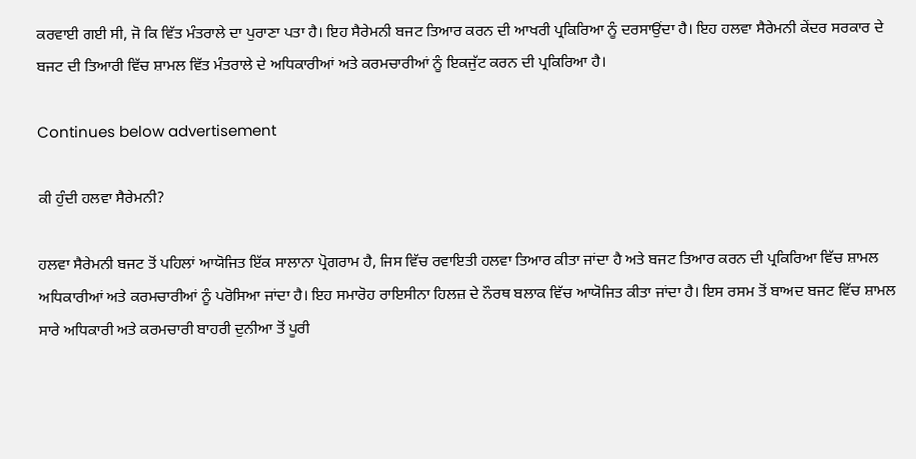ਕਰਵਾਈ ਗਈ ਸੀ, ਜੋ ਕਿ ਵਿੱਤ ਮੰਤਰਾਲੇ ਦਾ ਪੁਰਾਣਾ ਪਤਾ ਹੈ। ਇਹ ਸੈਰੇਮਨੀ ਬਜਟ ਤਿਆਰ ਕਰਨ ਦੀ ਆਖਰੀ ਪ੍ਰਕਿਰਿਆ ਨੂੰ ਦਰਸਾਉਂਦਾ ਹੈ। ਇਹ ਹਲਵਾ ਸੈਰੇਮਨੀ ਕੇਂਦਰ ਸਰਕਾਰ ਦੇ ਬਜਟ ਦੀ ਤਿਆਰੀ ਵਿੱਚ ਸ਼ਾਮਲ ਵਿੱਤ ਮੰਤਰਾਲੇ ਦੇ ਅਧਿਕਾਰੀਆਂ ਅਤੇ ਕਰਮਚਾਰੀਆਂ ਨੂੰ ਇਕਜੁੱਟ ਕਰਨ ਦੀ ਪ੍ਰਕਿਰਿਆ ਹੈ।

Continues below advertisement

ਕੀ ਹੁੰਦੀ ਹਲਵਾ ਸੈਰੇਮਨੀ?

ਹਲਵਾ ਸੈਰੇਮਨੀ ਬਜਟ ਤੋਂ ਪਹਿਲਾਂ ਆਯੋਜਿਤ ਇੱਕ ਸਾਲਾਨਾ ਪ੍ਰੋਗਰਾਮ ਹੈ, ਜਿਸ ਵਿੱਚ ਰਵਾਇਤੀ ਹਲਵਾ ਤਿਆਰ ਕੀਤਾ ਜਾਂਦਾ ਹੈ ਅਤੇ ਬਜਟ ਤਿਆਰ ਕਰਨ ਦੀ ਪ੍ਰਕਿਰਿਆ ਵਿੱਚ ਸ਼ਾਮਲ ਅਧਿਕਾਰੀਆਂ ਅਤੇ ਕਰਮਚਾਰੀਆਂ ਨੂੰ ਪਰੋਸਿਆ ਜਾਂਦਾ ਹੈ। ਇਹ ਸਮਾਰੋਹ ਰਾਇਸੀਨਾ ਹਿਲਜ਼ ਦੇ ਨੌਰਥ ਬਲਾਕ ਵਿੱਚ ਆਯੋਜਿਤ ਕੀਤਾ ਜਾਂਦਾ ਹੈ। ਇਸ ਰਸਮ ਤੋਂ ਬਾਅਦ ਬਜਟ ਵਿੱਚ ਸ਼ਾਮਲ ਸਾਰੇ ਅਧਿਕਾਰੀ ਅਤੇ ਕਰਮਚਾਰੀ ਬਾਹਰੀ ਦੁਨੀਆ ਤੋਂ ਪੂਰੀ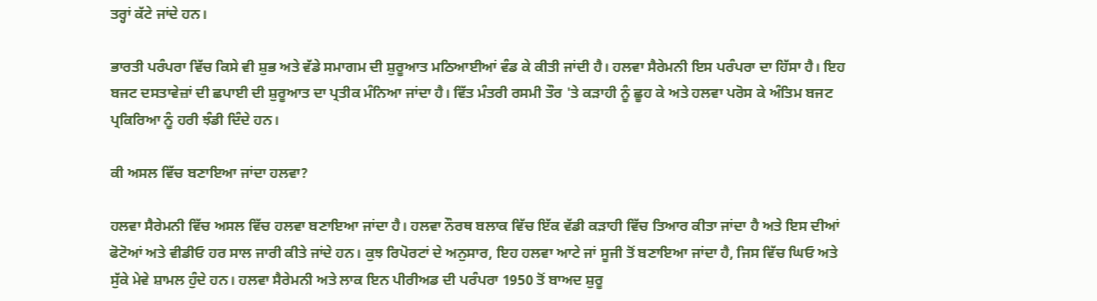ਤਰ੍ਹਾਂ ਕੱਟੇ ਜਾਂਦੇ ਹਨ।

ਭਾਰਤੀ ਪਰੰਪਰਾ ਵਿੱਚ ਕਿਸੇ ਵੀ ਸ਼ੁਭ ਅਤੇ ਵੱਡੇ ਸਮਾਗਮ ਦੀ ਸ਼ੁਰੂਆਤ ਮਠਿਆਈਆਂ ਵੰਡ ਕੇ ਕੀਤੀ ਜਾਂਦੀ ਹੈ। ਹਲਵਾ ਸੈਰੇਮਨੀ ਇਸ ਪਰੰਪਰਾ ਦਾ ਹਿੱਸਾ ਹੈ। ਇਹ ਬਜਟ ਦਸਤਾਵੇਜ਼ਾਂ ਦੀ ਛਪਾਈ ਦੀ ਸ਼ੁਰੂਆਤ ਦਾ ਪ੍ਰਤੀਕ ਮੰਨਿਆ ਜਾਂਦਾ ਹੈ। ਵਿੱਤ ਮੰਤਰੀ ਰਸਮੀ ਤੌਰ 'ਤੇ ਕੜਾਹੀ ਨੂੰ ਛੂਹ ਕੇ ਅਤੇ ਹਲਵਾ ਪਰੋਸ ਕੇ ਅੰਤਿਮ ਬਜਟ ਪ੍ਰਕਿਰਿਆ ਨੂੰ ਹਰੀ ਝੰਡੀ ਦਿੰਦੇ ਹਨ।

ਕੀ ਅਸਲ ਵਿੱਚ ਬਣਾਇਆ ਜਾਂਦਾ ਹਲਵਾ?

ਹਲਵਾ ਸੈਰੇਮਨੀ ਵਿੱਚ ਅਸਲ ਵਿੱਚ ਹਲਵਾ ਬਣਾਇਆ ਜਾਂਦਾ ਹੈ। ਹਲਵਾ ਨੌਰਥ ਬਲਾਕ ਵਿੱਚ ਇੱਕ ਵੱਡੀ ਕੜਾਹੀ ਵਿੱਚ ਤਿਆਰ ਕੀਤਾ ਜਾਂਦਾ ਹੈ ਅਤੇ ਇਸ ਦੀਆਂ ਫੋਟੋਆਂ ਅਤੇ ਵੀਡੀਓ ਹਰ ਸਾਲ ਜਾਰੀ ਕੀਤੇ ਜਾਂਦੇ ਹਨ। ਕੁਝ ਰਿਪੋਰਟਾਂ ਦੇ ਅਨੁਸਾਰ, ਇਹ ਹਲਵਾ ਆਟੇ ਜਾਂ ਸੂਜੀ ਤੋਂ ਬਣਾਇਆ ਜਾਂਦਾ ਹੈ, ਜਿਸ ਵਿੱਚ ਘਿਓ ਅਤੇ ਸੁੱਕੇ ਮੇਵੇ ਸ਼ਾਮਲ ਹੁੰਦੇ ਹਨ। ਹਲਵਾ ਸੈਰੇਮਨੀ ਅਤੇ ਲਾਕ ਇਨ ਪੀਰੀਅਡ ਦੀ ਪਰੰਪਰਾ 1950 ਤੋਂ ਬਾਅਦ ਸ਼ੁਰੂ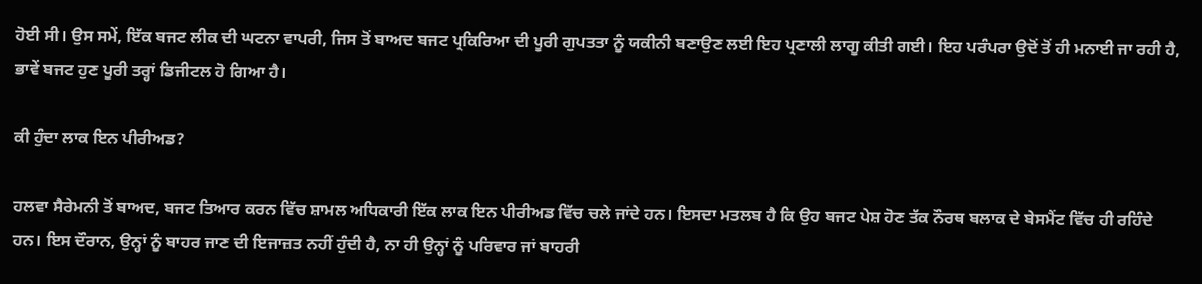ਹੋਈ ਸੀ। ਉਸ ਸਮੇਂ, ਇੱਕ ਬਜਟ ਲੀਕ ਦੀ ਘਟਨਾ ਵਾਪਰੀ, ਜਿਸ ਤੋਂ ਬਾਅਦ ਬਜਟ ਪ੍ਰਕਿਰਿਆ ਦੀ ਪੂਰੀ ਗੁਪਤਤਾ ਨੂੰ ਯਕੀਨੀ ਬਣਾਉਣ ਲਈ ਇਹ ਪ੍ਰਣਾਲੀ ਲਾਗੂ ਕੀਤੀ ਗਈ। ਇਹ ਪਰੰਪਰਾ ਉਦੋਂ ਤੋਂ ਹੀ ਮਨਾਈ ਜਾ ਰਹੀ ਹੈ, ਭਾਵੇਂ ਬਜਟ ਹੁਣ ਪੂਰੀ ਤਰ੍ਹਾਂ ਡਿਜੀਟਲ ਹੋ ਗਿਆ ਹੈ।

ਕੀ ਹੁੰਦਾ ਲਾਕ ਇਨ ਪੀਰੀਅਡ?

ਹਲਵਾ ਸੈਰੇਮਨੀ ਤੋਂ ਬਾਅਦ, ਬਜਟ ਤਿਆਰ ਕਰਨ ਵਿੱਚ ਸ਼ਾਮਲ ਅਧਿਕਾਰੀ ਇੱਕ ਲਾਕ ਇਨ ਪੀਰੀਅਡ ਵਿੱਚ ਚਲੇ ਜਾਂਦੇ ਹਨ। ਇਸਦਾ ਮਤਲਬ ਹੈ ਕਿ ਉਹ ਬਜਟ ਪੇਸ਼ ਹੋਣ ਤੱਕ ਨੌਰਥ ਬਲਾਕ ਦੇ ਬੇਸਮੈਂਟ ਵਿੱਚ ਹੀ ਰਹਿੰਦੇ ਹਨ। ਇਸ ਦੌਰਾਨ, ਉਨ੍ਹਾਂ ਨੂੰ ਬਾਹਰ ਜਾਣ ਦੀ ਇਜਾਜ਼ਤ ਨਹੀਂ ਹੁੰਦੀ ਹੈ, ਨਾ ਹੀ ਉਨ੍ਹਾਂ ਨੂੰ ਪਰਿਵਾਰ ਜਾਂ ਬਾਹਰੀ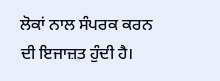ਲੋਕਾਂ ਨਾਲ ਸੰਪਰਕ ਕਰਨ ਦੀ ਇਜਾਜ਼ਤ ਹੁੰਦੀ ਹੈ।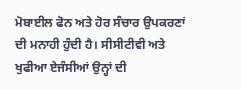ਮੋਬਾਈਲ ਫੋਨ ਅਤੇ ਹੋਰ ਸੰਚਾਰ ਉਪਕਰਣਾਂ ਦੀ ਮਨਾਹੀ ਹੁੰਦੀ ਹੈ। ਸੀਸੀਟੀਵੀ ਅਤੇ ਖੁਫੀਆ ਏਜੰਸੀਆਂ ਉਨ੍ਹਾਂ ਦੀ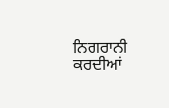ਨਿਗਰਾਨੀ ਕਰਦੀਆਂ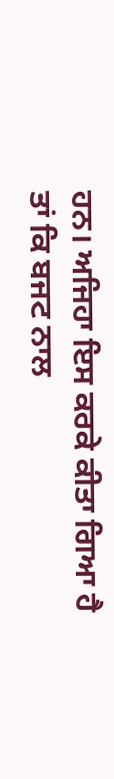ਹਨ। ਅਜਿਹਾ ਇਸ ਕਰਕੇ ਕੀਤਾ ਗਿਆ ਹੈ ਤਾਂ ਕਿ ਬਜਟ ਨਾਲ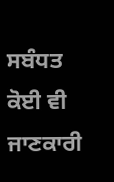ਸਬੰਧਤ ਕੋਈ ਵੀ ਜਾਣਕਾਰੀ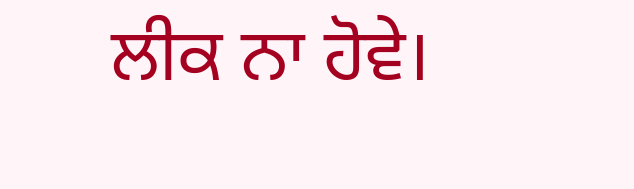ਲੀਕ ਨਾ ਹੋਵੇ।